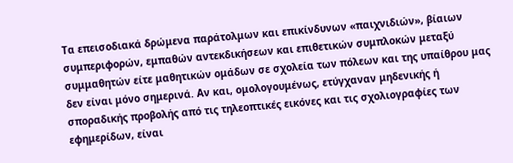Τα επεισοδιακά δρώμενα παράτολμων και επικίνδυνων «παιχνιδιών», βίαιων συμπεριφορών, εμπαθών αντεκδικήσεων και επιθετικών συμπλοκών μεταξύ συμμαθητών είτε μαθητικών ομάδων σε σχολεία των πόλεων και της υπαίθρου μας δεν είναι μόνο σημερινά. Αν και, ομολογουμένως, ετύγχαναν μηδενικής ή σποραδικής προβολής από τις τηλεοπτικές εικόνες και τις σχολιογραφίες των εφημερίδων, είναι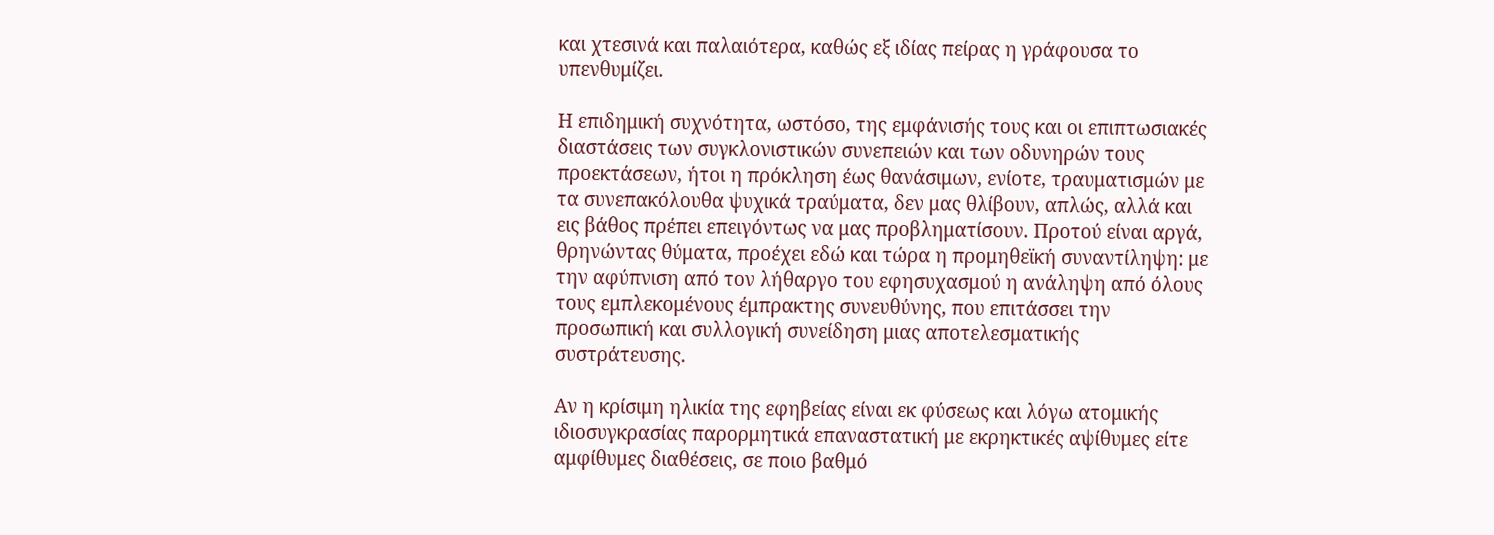και χτεσινά και παλαιότερα, καθώς εξ ιδίας πείρας η γράφουσα το υπενθυμίζει.

Η επιδημική συχνότητα, ωστόσο, της εμφάνισής τους και οι επιπτωσιακές διαστάσεις των συγκλονιστικών συνεπειών και των οδυνηρών τους προεκτάσεων, ήτοι η πρόκληση έως θανάσιμων, ενίοτε, τραυματισμών με τα συνεπακόλουθα ψυχικά τραύματα, δεν μας θλίβουν, απλώς, αλλά και εις βάθος πρέπει επειγόντως να μας προβληματίσουν. Προτού είναι αργά, θρηνώντας θύματα, προέχει εδώ και τώρα η προμηθεϊκή συναντίληψη: με την αφύπνιση από τον λήθαργο του εφησυχασμού η ανάληψη από όλους τους εμπλεκομένους έμπρακτης συνευθύνης, που επιτάσσει την προσωπική και συλλογική συνείδηση μιας αποτελεσματικής συστράτευσης.

Αν η κρίσιμη ηλικία της εφηβείας είναι εκ φύσεως και λόγω ατομικής ιδιοσυγκρασίας παρορμητικά επαναστατική με εκρηκτικές αψίθυμες είτε αμφίθυμες διαθέσεις, σε ποιο βαθμό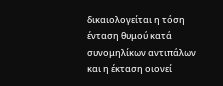δικαιολογείται η τόση ένταση θυμού κατά συνομηλίκων αντιπάλων και η έκταση οιονεί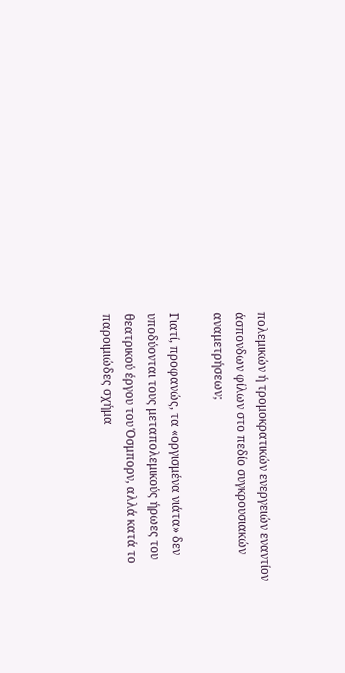πολεμικών ή τρομοκρατικών ενεργειών εναντίον άσπονδων φίλων στο πεδίο συγκρουσιακών αναμετρήσεων;

Γιατί, προφανώς, τα «οργισμένα νιάτα» δεν υποδύονται τους μεταπολεμικούς ήρωες του θεατρικού έργου του Όσμπορν, αλλά κατά το παροιμιώδες σχήμα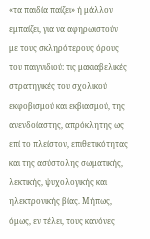«τα παιδία παίζει» ή μάλλον εμπαίζει, για να αφηρωιστούν με τους σκληρότερους όρους του παιγνιδιού: τις μακιαβελικές στρατηγικές του σχολικού εκφοβισμού και εκβιασμού, της ανενδοίαστης, απρόκλητης ως επί το πλείστον, επιθετικότητας και της ασύστολης σωματικής, λεκτικής, ψυχολογικής και ηλεκτρονικής βίας. Μήπως, όμως, εν τέλει, τους κανόνες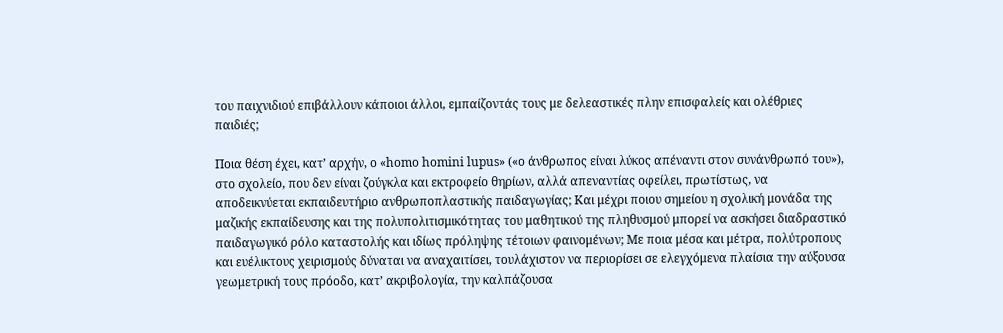του παιχνιδιού επιβάλλουν κάποιοι άλλοι, εμπαίζοντάς τους με δελεαστικές πλην επισφαλείς και ολέθριες παιδιές;

Ποια θέση έχει, κατ’ αρχήν, ο «homo homini lupus» («ο άνθρωπος είναι λύκος απέναντι στον συνάνθρωπό του»), στο σχολείο, που δεν είναι ζούγκλα και εκτροφείο θηρίων, αλλά απεναντίας οφείλει, πρωτίστως, να αποδεικνύεται εκπαιδευτήριο ανθρωποπλαστικής παιδαγωγίας; Και μέχρι ποιου σημείου η σχολική μονάδα της μαζικής εκπαίδευσης και της πολυπολιτισμικότητας του μαθητικού της πληθυσμού μπορεί να ασκήσει διαδραστικό παιδαγωγικό ρόλο καταστολής και ιδίως πρόληψης τέτοιων φαινομένων; Με ποια μέσα και μέτρα, πολύτροπους και ευέλικτους χειρισμούς δύναται να αναχαιτίσει, τουλάχιστον να περιορίσει σε ελεγχόμενα πλαίσια την αύξουσα γεωμετρική τους πρόοδο, κατ’ ακριβολογία, την καλπάζουσα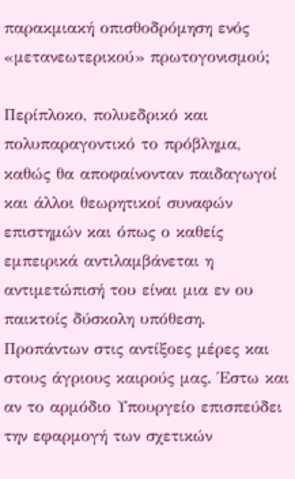παρακμιακή οπισθοδρόμηση ενός «μετανεωτερικού» πρωτογονισμού;

Περίπλοκο, πολυεδρικό και πολυπαραγοντικό το πρόβλημα, καθώς θα αποφαίνονταν παιδαγωγοί και άλλοι θεωρητικοί συναφών επιστημών και όπως ο καθείς εμπειρικά αντιλαμβάνεται η αντιμετώπισή του είναι μια εν ου παικτοίς δύσκολη υπόθεση. Προπάντων στις αντίξοες μέρες και στους άγριους καιρούς μας. Έστω και αν το αρμόδιο Υπουργείο επισπεύδει την εφαρμογή των σχετικών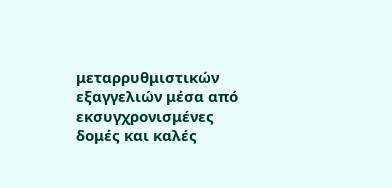μεταρρυθμιστικών εξαγγελιών μέσα από εκσυγχρονισμένες δομές και καλές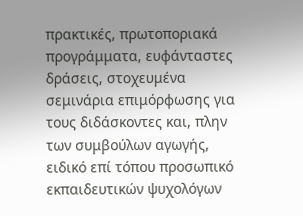πρακτικές, πρωτοποριακά προγράμματα, ευφάνταστες δράσεις, στοχευμένα σεμινάρια επιμόρφωσης για τους διδάσκοντες και, πλην των συμβούλων αγωγής, ειδικό επί τόπου προσωπικό εκπαιδευτικών ψυχολόγων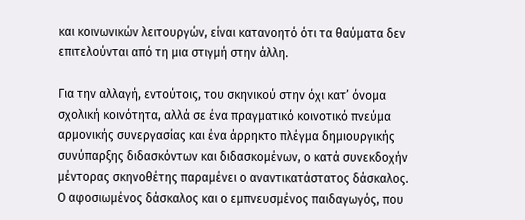και κοινωνικών λειτουργών, είναι κατανοητό ότι τα θαύματα δεν επιτελούνται από τη μια στιγμή στην άλλη.

Για την αλλαγή, εντούτοις, του σκηνικού στην όχι κατ’ όνομα σχολική κοινότητα, αλλά σε ένα πραγματικό κοινοτικό πνεύμα αρμονικής συνεργασίας και ένα άρρηκτο πλέγμα δημιουργικής συνύπαρξης διδασκόντων και διδασκομένων, ο κατά συνεκδοχήν μέντορας σκηνοθέτης παραμένει ο αναντικατάστατος δάσκαλος. Ο αφοσιωμένος δάσκαλος και ο εμπνευσμένος παιδαγωγός, που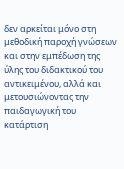δεν αρκείται μόνο στη μεθοδική παροχή γνώσεων και στην εμπέδωση της ύλης του διδακτικού του αντικειμένου, αλλά και μετουσιώνοντας την παιδαγωγική του κατάρτιση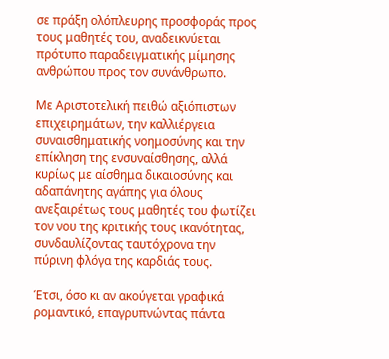σε πράξη ολόπλευρης προσφοράς προς τους μαθητές του, αναδεικνύεται πρότυπο παραδειγματικής μίμησης ανθρώπου προς τον συνάνθρωπο.

Με Αριστοτελική πειθώ αξιόπιστων επιχειρημάτων, την καλλιέργεια συναισθηματικής νοημοσύνης και την επίκληση της ενσυναίσθησης, αλλά κυρίως με αίσθημα δικαιοσύνης και αδαπάνητης αγάπης για όλους ανεξαιρέτως τους μαθητές του φωτίζει τον νου της κριτικής τους ικανότητας, συνδαυλίζοντας ταυτόχρονα την πύρινη φλόγα της καρδιάς τους.

Έτσι, όσο κι αν ακούγεται γραφικά ρομαντικό, επαγρυπνώντας πάντα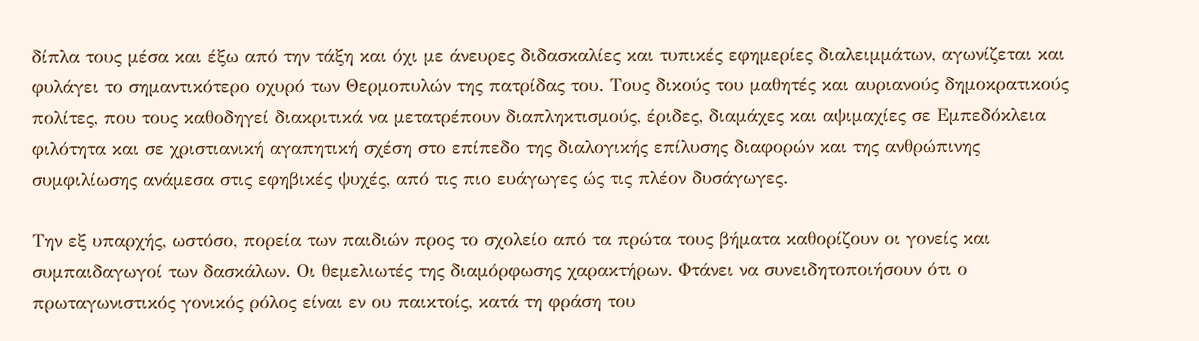δίπλα τους μέσα και έξω από την τάξη και όχι με άνευρες διδασκαλίες και τυπικές εφημερίες διαλειμμάτων, αγωνίζεται και φυλάγει το σημαντικότερο οχυρό των Θερμοπυλών της πατρίδας του. Τους δικούς του μαθητές και αυριανούς δημοκρατικούς πολίτες, που τους καθοδηγεί διακριτικά να μετατρέπουν διαπληκτισμούς, έριδες, διαμάχες και αψιμαχίες σε Εμπεδόκλεια φιλότητα και σε χριστιανική αγαπητική σχέση στο επίπεδο της διαλογικής επίλυσης διαφορών και της ανθρώπινης συμφιλίωσης ανάμεσα στις εφηβικές ψυχές, από τις πιο ευάγωγες ώς τις πλέον δυσάγωγες.

Την εξ υπαρχής, ωστόσο, πορεία των παιδιών προς το σχολείο από τα πρώτα τους βήματα καθορίζουν οι γονείς και συμπαιδαγωγοί των δασκάλων. Οι θεμελιωτές της διαμόρφωσης χαρακτήρων. Φτάνει να συνειδητοποιήσουν ότι ο πρωταγωνιστικός γονικός ρόλος είναι εν ου παικτοίς, κατά τη φράση του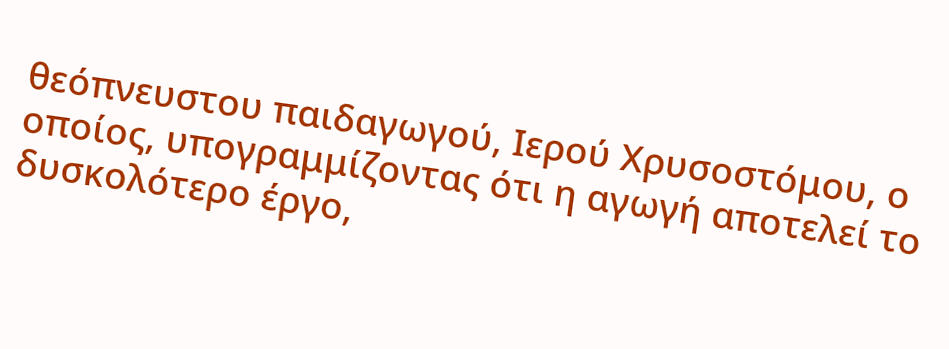θεόπνευστου παιδαγωγού, Ιερού Χρυσοστόμου, ο οποίος, υπογραμμίζοντας ότι η αγωγή αποτελεί το δυσκολότερο έργο,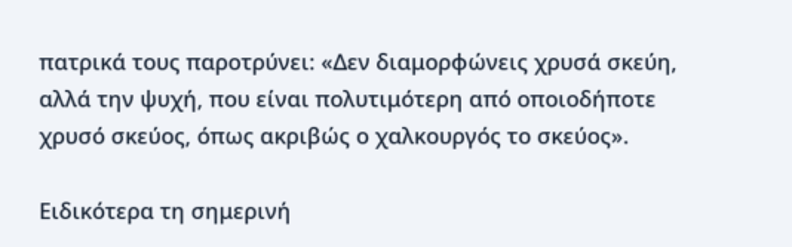πατρικά τους παροτρύνει: «Δεν διαμορφώνεις χρυσά σκεύη, αλλά την ψυχή, που είναι πολυτιμότερη από οποιοδήποτε χρυσό σκεύος, όπως ακριβώς ο χαλκουργός το σκεύος».

Ειδικότερα τη σημερινή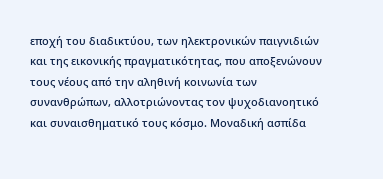εποχή του διαδικτύου, των ηλεκτρονικών παιγνιδιών και της εικονικής πραγματικότητας, που αποξενώνουν τους νέους από την αληθινή κοινωνία των συνανθρώπων, αλλοτριώνοντας τον ψυχοδιανοητικό και συναισθηματικό τους κόσμο. Μοναδική ασπίδα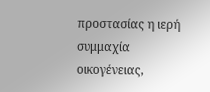προστασίας η ιερή συμμαχία οικογένειας,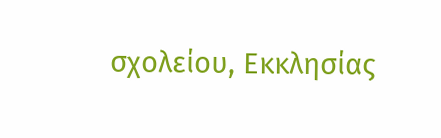σχολείου, Εκκλησίας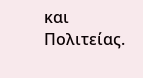και Πολιτείας.